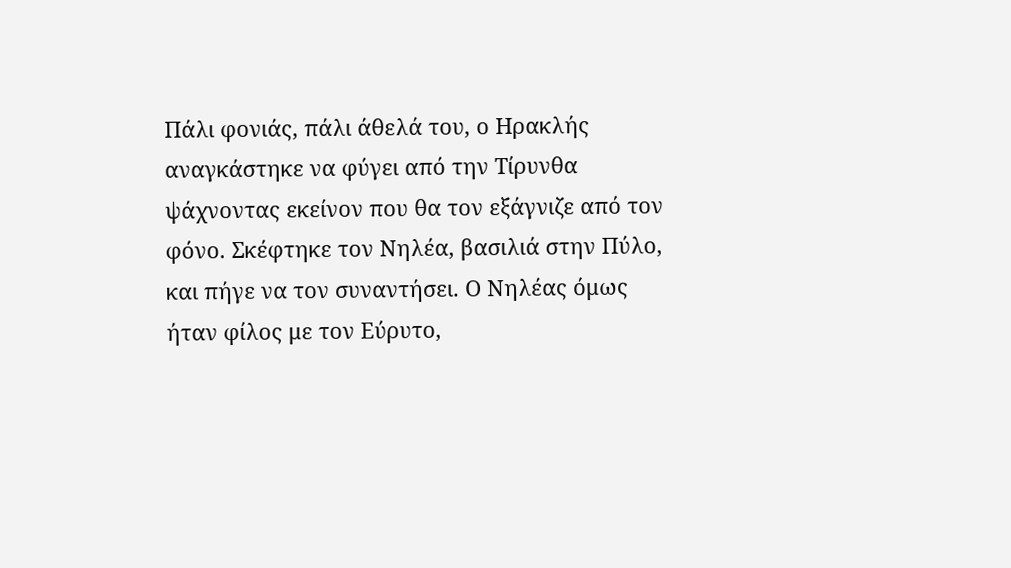Πάλι φονιάς, πάλι άθελά του, ο Ηρακλής αναγκάστηκε να φύγει από την Τίρυνθα ψάχνοντας εκείνον που θα τον εξάγνιζε από τον φόνο. Σκέφτηκε τον Νηλέα, βασιλιά στην Πύλο, και πήγε να τον συναντήσει. Ο Νηλέας όμως ήταν φίλος με τον Εύρυτο,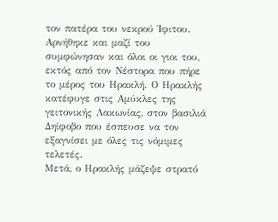τον πατέρα του νεκρού Ίφιτου. Αρνήθηκε και μαζί του συμφώνησαν και όλοι οι γιοι του, εκτός από τον Νέστορα που πήρε το μέρος του Ηρακλή. Ο Ηρακλής κατέφυγε στις Αμύκλες της γειτονικής Λακωνίας, στον βασιλιά Δηίφοβο που έσπευσε να τον εξαγνίσει με όλες τις νόμιμες τελετές.
Μετά, ο Ηρακλής μάζεψε στρατό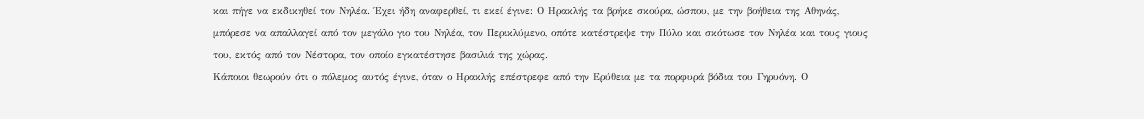και πήγε να εκδικηθεί τον Νηλέα. Έχει ήδη αναφερθεί, τι εκεί έγινε: Ο Ηρακλής τα βρήκε σκούρα, ώσπου, με την βοήθεια της Αθηνάς, μπόρεσε να απαλλαγεί από τον μεγάλο γιο του Νηλέα, τον Περικλύμενο, οπότε κατέστρεψε την Πύλο και σκότωσε τον Νηλέα και τους γιους του, εκτός από τον Νέστορα, τον οποίο εγκατέστησε βασιλιά της χώρας.
Κάποιοι θεωρούν ότι ο πόλεμος αυτός έγινε, όταν ο Ηρακλής επέστρεφε από την Ερύθεια με τα πορφυρά βόδια του Γηρυόνη. Ο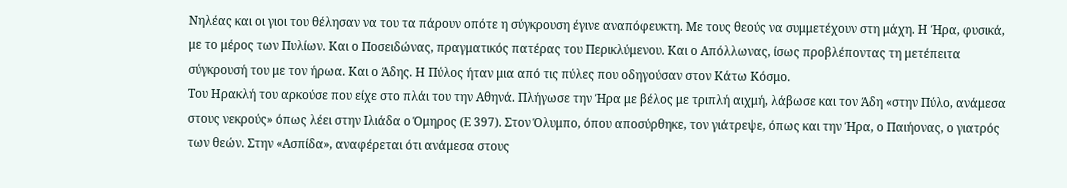Νηλέας και οι γιοι του θέλησαν να του τα πάρουν οπότε η σύγκρουση έγινε αναπόφευκτη. Με τους θεούς να συμμετέχουν στη μάχη. Η Ήρα, φυσικά, με το μέρος των Πυλίων. Και ο Ποσειδώνας, πραγματικός πατέρας του Περικλύμενου. Και ο Απόλλωνας, ίσως προβλέποντας τη μετέπειτα σύγκρουσή του με τον ήρωα. Και ο Άδης. Η Πύλος ήταν μια από τις πύλες που οδηγούσαν στον Κάτω Κόσμο.
Του Ηρακλή του αρκούσε που είχε στο πλάι του την Αθηνά. Πλήγωσε την Ήρα με βέλος με τριπλή αιχμή, λάβωσε και τον Άδη «στην Πύλο, ανάμεσα στους νεκρούς» όπως λέει στην Ιλιάδα ο Όμηρος (Ε 397). Στον Όλυμπο, όπου αποσύρθηκε, τον γιάτρεψε, όπως και την Ήρα, ο Παιήονας, ο γιατρός των θεών. Στην «Ασπίδα», αναφέρεται ότι ανάμεσα στους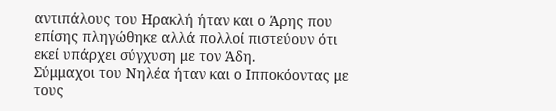αντιπάλους του Ηρακλή ήταν και ο Άρης που επίσης πληγώθηκε αλλά πολλοί πιστεύουν ότι εκεί υπάρχει σύγχυση με τον Άδη.
Σύμμαχοι του Νηλέα ήταν και ο Ιπποκόοντας με τους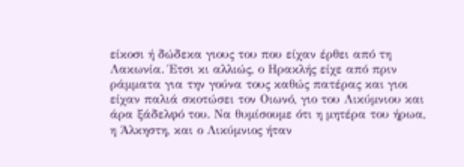είκοσι ή δώδεκα γιους του που είχαν έρθει από τη Λακωνία. Έτσι κι αλλιώς, ο Ηρακλής είχε από πριν ράμματα για την γούνα τους καθώς πατέρας και γιοι είχαν παλιά σκοτώσει τον Οιωνό, γιο του Λικύμνιου και άρα ξάδελφό του. Να θυμίσουμε ότι η μητέρα του ήρωα, η Άλκηστη, και ο Λικύμνιος ήταν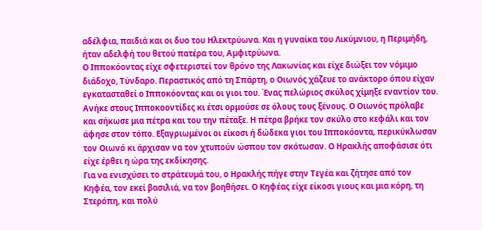αδέλφια, παιδιά και οι δυο του Ηλεκτρύωνα. Και η γυναίκα του Λικύμνιου, η Περιμήδη, ήταν αδελφή του θετού πατέρα του, Αμφιτρύωνα.
Ο Ιπποκόοντας είχε σφετεριστεί τον θρόνο της Λακωνίας και είχε διώξει τον νόμιμο διάδοχο, Τύνδαρο. Περαστικός από τη Σπάρτη, ο Οιωνός χάζευε το ανάκτορο όπου είχαν εγκατασταθεί ο Ιπποκόοντας και οι γιοι του. Ένας πελώριος σκύλος χίμηξε εναντίον του. Ανήκε στους Ιπποκοοντίδες κι έτσι ορμούσε σε όλους τους ξένους. Ο Οιωνός πρόλαβε και σήκωσε μια πέτρα και του την πέταξε. Η πέτρα βρήκε τον σκύλο στο κεφάλι και τον άφησε στον τόπο. Εξαγριωμένοι οι είκοσι ή δώδεκα γιοι του Ιπποκόοντα, περικύκλωσαν τον Οιωνό κι άρχισαν να τον χτυπούν ώσπου τον σκότωσαν. Ο Ηρακλής αποφάσισε ότι είχε έρθει η ώρα της εκδίκησης.
Για να ενισχύσει το στράτευμά του, ο Ηρακλής πήγε στην Τεγέα και ζήτησε από τον Κηφέα, τον εκεί βασιλιά, να τον βοηθήσει. Ο Κηφέας είχε είκοσι γιους και μια κόρη, τη Στερόπη, και πολύ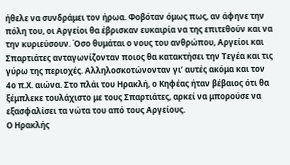ήθελε να συνδράμει τον ήρωα. Φοβόταν όμως πως, αν άφηνε την πόλη του, οι Αργείοι θα έβρισκαν ευκαιρία να της επιτεθούν και να την κυριεύσουν. Όσο θυμάται ο νους του ανθρώπου, Αργείοι και Σπαρτιάτες ανταγωνίζονταν ποιος θα κατακτήσει την Τεγέα και τις γύρω της περιοχές. Αλληλοσκοτώνονταν γι’ αυτές ακόμα και τον 4ο π.Χ. αιώνα. Στο πλάι του Ηρακλή, ο Κηφέας ήταν βέβαιος ότι θα ξέμπλεκε τουλάχιστο με τους Σπαρτιάτες, αρκεί να μπορούσε να εξασφαλίσει τα νώτα του από τους Αργείους.
Ο Ηρακλής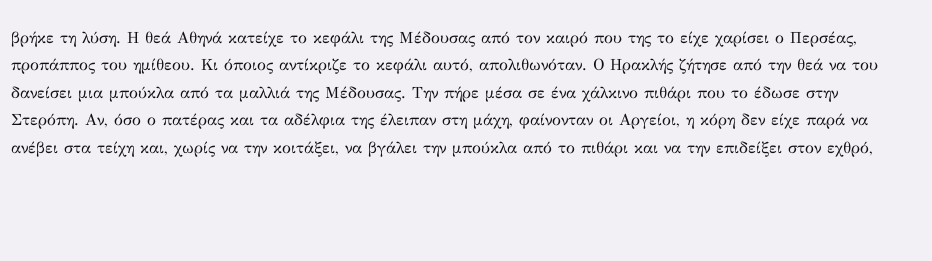βρήκε τη λύση. Η θεά Αθηνά κατείχε το κεφάλι της Μέδουσας από τον καιρό που της το είχε χαρίσει ο Περσέας, προπάππος του ημίθεου. Κι όποιος αντίκριζε το κεφάλι αυτό, απολιθωνόταν. Ο Ηρακλής ζήτησε από την θεά να του δανείσει μια μπούκλα από τα μαλλιά της Μέδουσας. Την πήρε μέσα σε ένα χάλκινο πιθάρι που το έδωσε στην Στερόπη. Αν, όσο ο πατέρας και τα αδέλφια της έλειπαν στη μάχη, φαίνονταν οι Αργείοι, η κόρη δεν είχε παρά να ανέβει στα τείχη και, χωρίς να την κοιτάξει, να βγάλει την μπούκλα από το πιθάρι και να την επιδείξει στον εχθρό,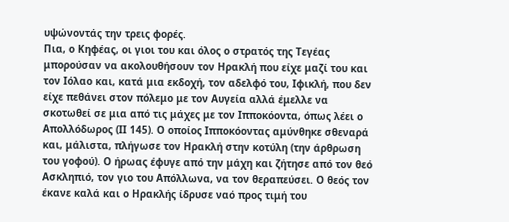υψώνοντάς την τρεις φορές.
Πια, ο Κηφέας, οι γιοι του και όλος ο στρατός της Τεγέας μπορούσαν να ακολουθήσουν τον Ηρακλή που είχε μαζί του και τον Ιόλαο και, κατά μια εκδοχή, τον αδελφό του, Ιφικλή, που δεν είχε πεθάνει στον πόλεμο με τον Αυγεία αλλά έμελλε να σκοτωθεί σε μια από τις μάχες με τον Ιπποκόοντα, όπως λέει ο Απολλόδωρος (ΙΙ 145). Ο οποίος Ιπποκόοντας αμύνθηκε σθεναρά και, μάλιστα, πλήγωσε τον Ηρακλή στην κοτύλη (την άρθρωση του γοφού). Ο ήρωας έφυγε από την μάχη και ζήτησε από τον θεό Ασκληπιό, τον γιο του Απόλλωνα, να τον θεραπεύσει. Ο θεός τον έκανε καλά και ο Ηρακλής ίδρυσε ναό προς τιμή του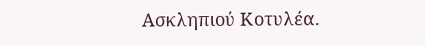Ασκληπιού Κοτυλέα.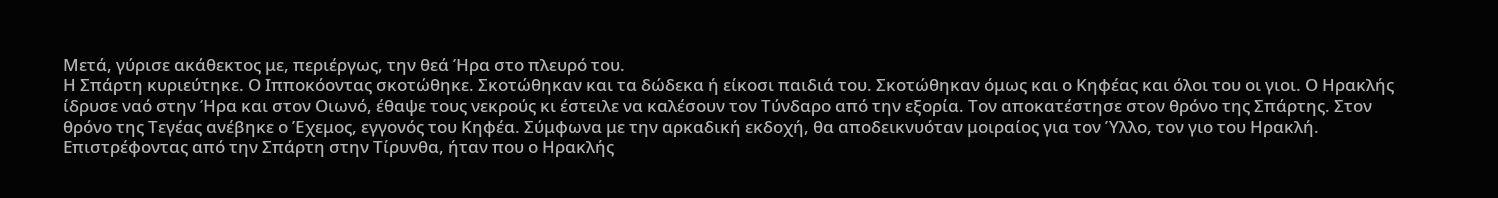Μετά, γύρισε ακάθεκτος με, περιέργως, την θεά Ήρα στο πλευρό του.
Η Σπάρτη κυριεύτηκε. Ο Ιπποκόοντας σκοτώθηκε. Σκοτώθηκαν και τα δώδεκα ή είκοσι παιδιά του. Σκοτώθηκαν όμως και ο Κηφέας και όλοι του οι γιοι. Ο Ηρακλής ίδρυσε ναό στην Ήρα και στον Οιωνό, έθαψε τους νεκρούς κι έστειλε να καλέσουν τον Τύνδαρο από την εξορία. Τον αποκατέστησε στον θρόνο της Σπάρτης. Στον θρόνο της Τεγέας ανέβηκε ο Έχεμος, εγγονός του Κηφέα. Σύμφωνα με την αρκαδική εκδοχή, θα αποδεικνυόταν μοιραίος για τον Ύλλο, τον γιο του Ηρακλή.
Επιστρέφοντας από την Σπάρτη στην Τίρυνθα, ήταν που ο Ηρακλής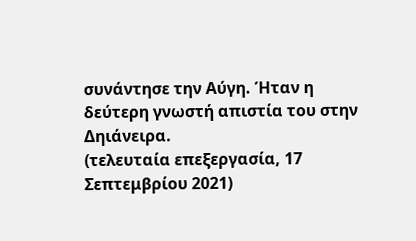συνάντησε την Αύγη. Ήταν η δεύτερη γνωστή απιστία του στην Δηιάνειρα.
(τελευταία επεξεργασία, 17 Σεπτεμβρίου 2021)